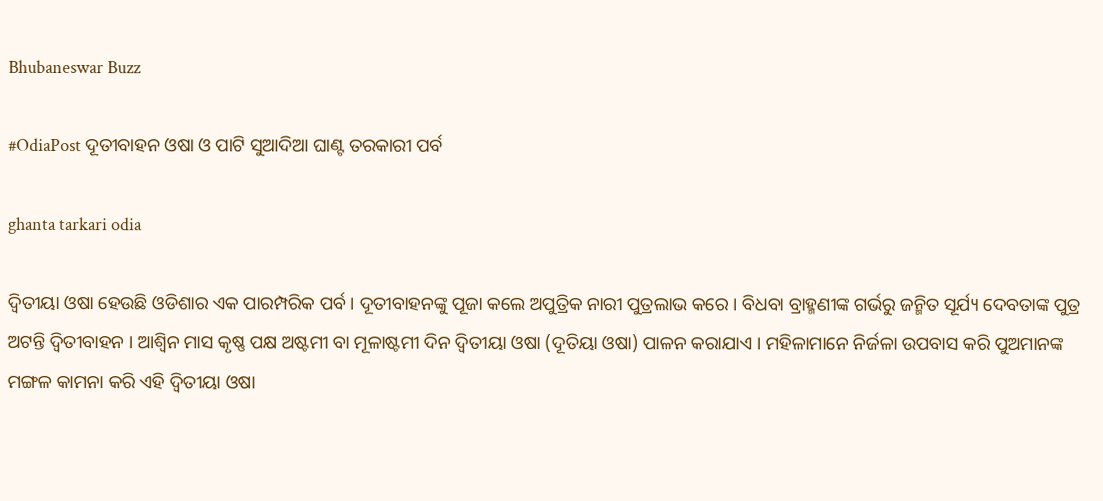Bhubaneswar Buzz

#OdiaPost ଦୂତୀବାହନ ଓଷା ଓ ପାଟି ସୁଆଦିଆ ଘାଣ୍ଟ ତରକାରୀ ପର୍ବ

ghanta tarkari odia

ଦ୍ଵିତୀୟା ଓଷା ହେଉଛି ଓଡିଶାର ଏକ ପାରମ୍ପରିକ ପର୍ବ । ଦୂତୀବାହନଙ୍କୁ ପୂଜା କଲେ ଅପୁତ୍ରିକ ନାରୀ ପୁତ୍ରଲାଭ କରେ । ବିଧବା ବ୍ରାହ୍ମଣୀଙ୍କ ଗର୍ଭରୁ ଜନ୍ମିତ ସୂର୍ଯ୍ୟ ଦେବତାଙ୍କ ପୁତ୍ର ଅଟନ୍ତି ଦ୍ବିତୀବାହନ । ଆଶ୍ୱିନ ମାସ କୃଷ୍ଣ ପକ୍ଷ ଅଷ୍ଟମୀ ବା ମୂଳାଷ୍ଟମୀ ଦିନ ଦ୍ୱିତୀୟା ଓଷା (ଦୂତିୟା ଓଷା) ପାଳନ କରାଯାଏ । ମହିଳାମାନେ ନିର୍ଜଳା ଉପବାସ କରି ପୁଅମାନଙ୍କ ମଙ୍ଗଳ କାମନା କରି ଏହି ଦ୍ୱିତୀୟା ଓଷା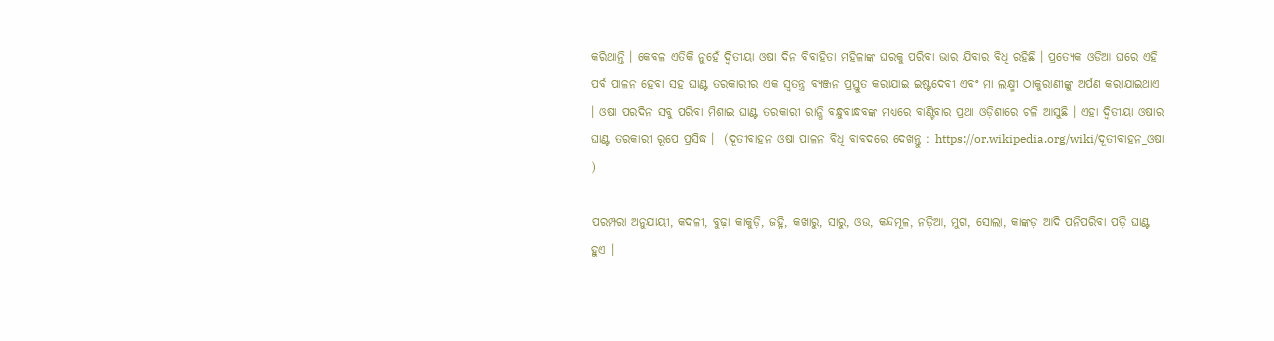କରିଥାନ୍ତି । କେବଳ ଏତିକି ନୁହେଁ ଦ୍ୱିତୀୟା ଓଷା ଦିନ ବିବାହିତା ମହିଳାଙ୍କ ଘରକୁ ପରିବା ଭାର ଯିବାର ବିଧି ରହିଛି । ପ୍ରତ୍ୟେକ ଓଡିଆ ଘରେ ଏହି ପର୍ବ ପାଳନ ହେବା ସହ ଘାଣ୍ଟ ତରକାରୀର ଏକ ସ୍ଵତନ୍ତ୍ର ବ୍ୟଞ୍ଜନ ପ୍ରସ୍ତୁତ କରାଯାଇ ଇଷ୍ଟଦେବୀ ଏବଂ ମା ଲକ୍ଷ୍ମୀ ଠାକୁରାଣୀଙ୍କୁ ଅର୍ପଣ କରାଯାଇଥାଏ । ଓଷା ପରଦିନ ସବୁ ପରିବା ମିଶାଇ ଘାଣ୍ଟ ତରକାରୀ ରାନ୍ଧି ବନ୍ଧୁବାନ୍ଧବଙ୍କ ମଧ୍ୟରେ ବାଣ୍ଟିବାର ପ୍ରଥା ଓଡ଼ିଶାରେ ଚଳି ଆସୁଛି । ଏହା ଦ୍ଵିତୀୟା ଓଷାର ଘାଣ୍ଟ ତରକାରୀ ରୂପେ ପ୍ରସିଦ୍ଧ ।  (ଦୂତୀବାହନ ଓଷା ପାଳନ ବିଧି ବାବଦରେ ଦେଖନ୍ତୁ : https://or.wikipedia.org/wiki/ଦୂତୀବାହନ_ଓଷା )

ପରମ୍ପରା ଅନୁଯାୟୀ, କଦଳୀ, ବୁଢ଼ା କାକୁଡ଼ି, ଜହ୍ନି, କଖାରୁ, ସାରୁ, ଓଉ, କନ୍ଦମୂଳ, ନଡ଼ିଆ, ମୁଗ, ସୋଲା, କାଙ୍କଡ଼ ଆଦି ପନିପରିବା ପଡ଼ି ଘାଣ୍ଟ ହୁଏ ।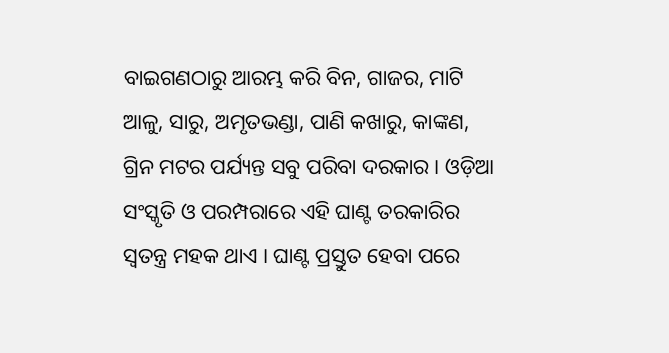ବାଇଗଣଠାରୁ ଆରମ୍ଭ କରି ବିନ, ଗାଜର, ମାଟି ଆଳୁ, ସାରୁ, ଅମୃତଭଣ୍ଡା, ପାଣି କଖାରୁ, କାଙ୍କଣ, ଗ୍ରିନ ମଟର ପର୍ଯ୍ୟନ୍ତ ସବୁ ପରିବା ଦରକାର । ଓଡ଼ିଆ ସଂସ୍କୃତି ଓ ପରମ୍ପରାରେ ଏହି ଘାଣ୍ଟ ତରକାରିର ସ୍ୱତନ୍ତ୍ର ମହକ ଥାଏ । ଘାଣ୍ଟ ପ୍ରସ୍ତୁତ ହେବା ପରେ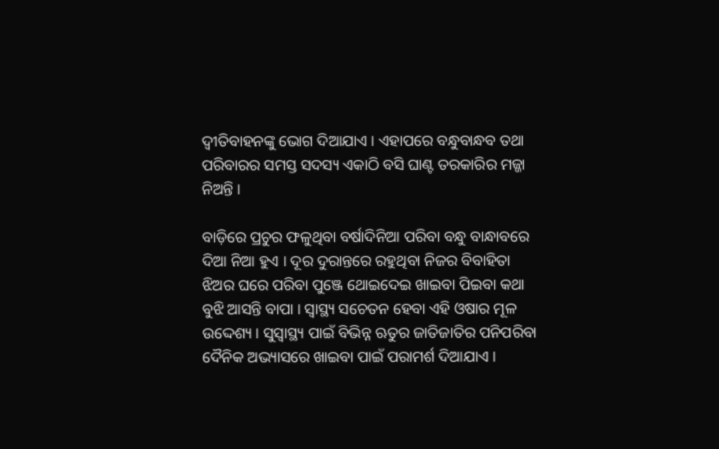ଦ୍ୱୀତିବାହନଙ୍କୁ ଭୋଗ ଦିଆଯାଏ । ଏହାପରେ ବନ୍ଧୁବାନ୍ଧବ ତଥା ପରିବାରର ସମସ୍ତ ସଦସ୍ୟ ଏକାଠି ବସି ଘାଣ୍ଟ ତରକାରିର ମଜ୍ଜା ନିଅନ୍ତି ।

ବାଡ଼ିରେ ପ୍ରଚୁର ଫଳୁଥିବା ବର୍ଷାଦିନିଆ ପରିବା ବନ୍ଧୁ ବାନ୍ଧାବରେ ଦିଆ ନିଆ ହୁଏ । ଦୂର ଦୁରାନ୍ତରେ ରହୁଥିବା ନିଜର ବିବାହିତା ଝିଅର ଘରେ ପରିବା ପୁଞ୍ଜେ ଥୋଇଦେଇ ଖାଇବା ପିଇବା କଥା ବୁଝି ଆସନ୍ତି ବାପା । ସ୍ଵାସ୍ଥ୍ୟ ସଚେତନ ହେବା ଏହି ଓଷାର ମୂଳ ଉଦ୍ଦେଶ୍ୟ । ସୁସ୍ଵାସ୍ଥ୍ୟ ପାଇଁ ବିଭିନ୍ନ ଋତୁର ଜାତିଜାତିର ପନିପରିବା ଦୈନିକ ଅଭ୍ୟାସରେ ଖାଇବା ପାଇଁ ପରାମର୍ଶ ଦିଆଯାଏ ।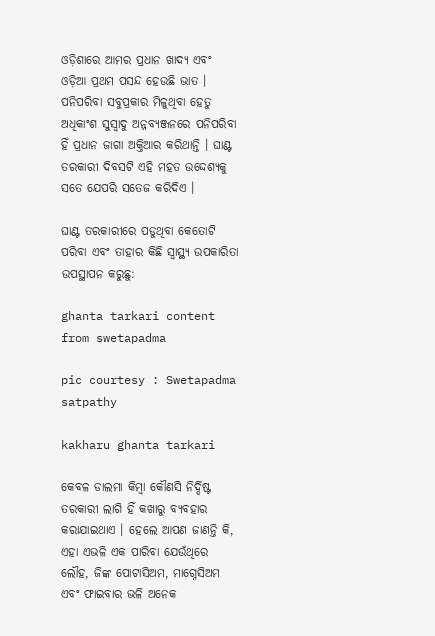ଓଡ଼ିଶାରେ ଆମର ପ୍ରଧାନ ଖାଦ୍ୟ ଏବଂ ଓଡ଼ିଆ ପ୍ରଥମ ପସନ୍ଦ ହେଉଛି ଭାତ । ପନିପରିବା ସବୁପ୍ରକାର ମିଳୁଥିବା ହେତୁ ଅଧିକାଂଶ ସୁସ୍ୱାଦୁ ଅନ୍ନବ୍ୟଞ୍ଜନରେ ପନିପରିବା ହିଁ ପ୍ରଧାନ ଜାଗା ଅକ୍ତିଆର କରିଥାନ୍ତି । ଘାଣ୍ଟ ତରକାରୀ ଦିବସଟି ଏହି ମହତ ଉଦ୍ଦେଶ୍ୟକୁ ସତେ ଯେପରି ସତେଜ କରିଦିଏ ।

ଘାଣ୍ଟ ତରକାରୀରେ ପଡୁଥିବା କେତୋଟି ପରିବା ଏବଂ ତାହାର କିଛି ସ୍ବାସ୍ଥ୍ୟ ଉପକାରିତା ଉପସ୍ଥାପନ କରୁଛୁ:

ghanta tarkari content from swetapadma

pic courtesy : Swetapadma satpathy

kakharu ghanta tarkari

କେବଳ ଡାଲମା କିମ୍ବା କୌଣସି ନିର୍ଦ୍ଦିଷ୍ଟ ତରକାରୀ ଲାଗି ହିଁ କଖାରୁ ବ୍ୟବହାର କରାଯାଇଥାଏ । ହେଲେ ଆପଣ ଜାଣନ୍ତି କି, ଏହା ଏଭଳି ଏକ ପାରିବା ଯେଉଁଥିରେ ଲୌହ, ଜିଙ୍କ ପୋଟାସିଅମ, ମାଗ୍ନେସିଅମ ଏବଂ ଫାଇବାର ଭଳି ଅନେକ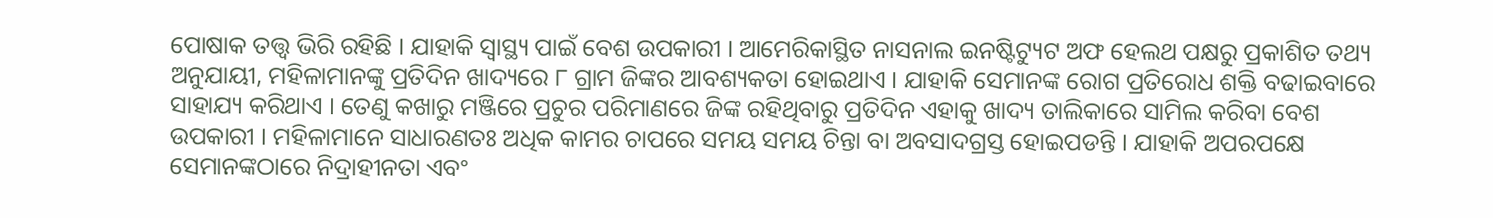ପୋଷାକ ତତ୍ତ୍ଵ ଭିରି ରହିଛି । ଯାହାକି ସ୍ୱାସ୍ଥ୍ୟ ପାଇଁ ବେଶ ଉପକାରୀ । ଆମେରିକାସ୍ଥିତ ନାସନାଲ ଇନଷ୍ଟିଟ୍ୟୁଟ ଅଫ ହେଲଥ ପକ୍ଷରୁ ପ୍ରକାଶିତ ତଥ୍ୟ ଅନୁଯାୟୀ, ମହିଳାମାନଙ୍କୁ ପ୍ରତିଦିନ ଖାଦ୍ୟରେ ୮ ଗ୍ରାମ ଜିଙ୍କର ଆବଶ୍ୟକତା ହୋଇଥାଏ । ଯାହାକି ସେମାନଙ୍କ ରୋଗ ପ୍ରତିରୋଧ ଶକ୍ତି ବଢାଇବାରେ ସାହାଯ୍ୟ କରିଥାଏ । ତେଣୁ କଖାରୁ ମଞ୍ଜିରେ ପ୍ରଚୁର ପରିମାଣରେ ଜିଙ୍କ ରହିଥିବାରୁ ପ୍ରତିଦିନ ଏହାକୁ ଖାଦ୍ୟ ତାଲିକାରେ ସାମିଲ କରିବା ବେଶ ଉପକାରୀ । ମହିଳାମାନେ ସାଧାରଣତଃ ଅଧିକ କାମର ଚାପରେ ସମୟ ସମୟ ଚିନ୍ତା ବା ଅବସାଦଗ୍ରସ୍ତ ହୋଇପଡନ୍ତି । ଯାହାକି ଅପରପକ୍ଷେ ସେମାନଙ୍କଠାରେ ନିଦ୍ରାହୀନତା ଏବଂ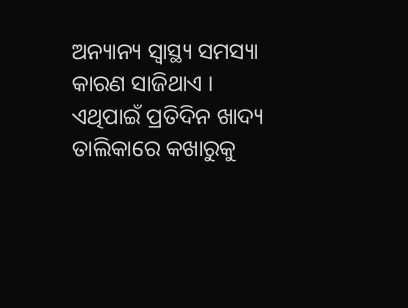ଅନ୍ୟାନ୍ୟ ସ୍ୱାସ୍ଥ୍ୟ ସମସ୍ୟା କାରଣ ସାଜିଥାଏ । ଏଥିପାଇଁ ପ୍ରତିଦିନ ଖାଦ୍ୟ ତାଲିକାରେ କଖାରୁକୁ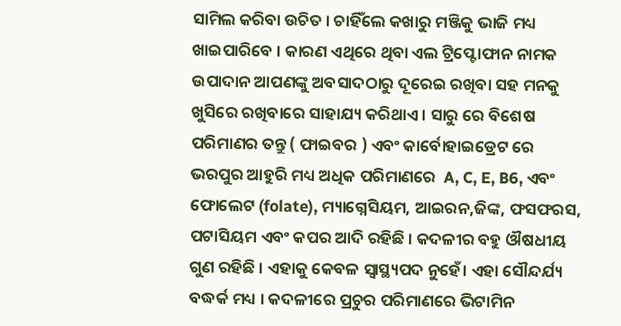ସାମିଲ କରିବା ଉଚିତ । ଚାହିଁଲେ କଖାରୁ ମଞ୍ଜିକୁ ଭାଜି ମଧ୍ୟ ଖାଇପାରିବେ । କାରଣ ଏଥିରେ ଥିବା ଏଲ ଟ୍ରିପ୍ଟୋଫାନ ନାମକ ଉପାଦାନ ଆପଣଙ୍କୁ ଅବସାଦଠାରୁ ଦୂରେଇ ରଖିବା ସହ ମନକୁ ଖୁସିରେ ରଖିବାରେ ସାହାଯ୍ୟ କରିଥାଏ । ସାରୁ ରେ ବିଶେଷ  ପରିମାଣର ତନ୍ତୁ ( ଫାଇବର ) ଏବଂ କାର୍ବୋହାଇଡ୍ରେଟ ରେ ଭରପୁର ଆହୁରି ମଧ୍ୟ ଅଧିକ ପରିମାଣରେ  A, C, E, B6, ଏବଂ ଫୋଲେଟ (folate), ମ୍ୟାଗ୍ନେସିୟମ, ଆଇରନ,ଜିଙ୍କ, ଫସଫରସ, ପଟାସିୟମ ଏବଂ କପର ଆଦି ରହିଛି । କଦଳୀର ବହୁ ଔଷଧୀୟ ଗୁଣ ରହିଛି । ଏହାକୁ କେବଳ ସ୍ୱାସ୍ଥ୍ୟପଦ ନୁହେଁ। ଏହା ସୌନ୍ଦର୍ଯ୍ୟ ବଦ୍ଧର୍କ ମଧ୍ୟ । କଦଳୀରେ ପ୍ରଚୁର ପରିମାଣରେ ଭିଟାମିନ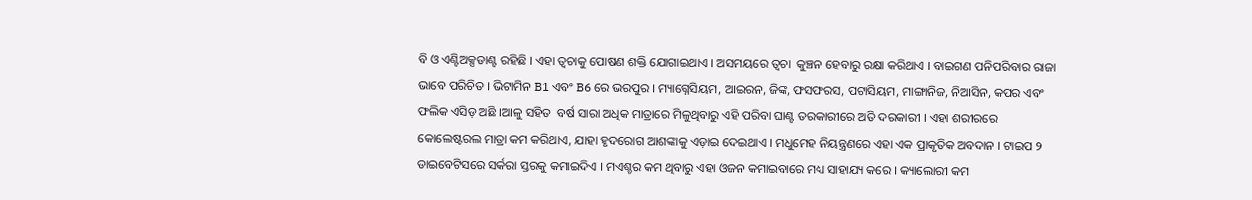ବି ଓ ଏଣ୍ଟିଅକ୍ସଡାଣ୍ଟ ରହିଛି । ଏହା ତ୍ୱଚାକୁ ପୋଷଣ ଶକ୍ତି ଯୋଗାଇଥାଏ । ଅସମୟରେ ତ୍ୱଚା  କୁଞ୍ଚନ ହେବାରୁ ରକ୍ଷା କରିଥାଏ । ବାଇଗଣ ପନିପରିବାର ରାଜା ଭାବେ ପରିଚିତ । ଭିଟାମିନ B1 ଏବଂ B6 ରେ ଭରପୁର । ମ୍ୟାଗ୍ନେସିୟମ, ଆଇରନ, ଜିଙ୍କ, ଫସଫରସ, ପଟାସିୟମ, ମାଙ୍ଗାନିଜ, ନିଆସିନ, କପର ଏବଂ ଫଲିକ ଏସିଡ଼ ଅଛି ।ଆଳୁ ସହିତ  ବର୍ଷ ସାରା ଅଧିକ ମାତ୍ରାରେ ମିଳୁଥିବାରୁ ଏହି ପରିବା ଘାଣ୍ଟ ତରକାରୀରେ ଅତି ଦରକାରୀ । ଏହା ଶରୀରରେ କୋଲେଷ୍ଟରଲ ମାତ୍ରା କମ କରିଥାଏ, ଯାହା ହୃଦରୋଗ ଆଶଙ୍କାକୁ ଏଡ଼ାଇ ଦେଇଥାଏ । ମଧୁମେହ ନିୟନ୍ତ୍ରଣରେ ଏହା ଏକ ପ୍ରାକୃତିକ ଅବଦାନ । ଟାଇପ ୨ ଡାଇବେଟିସରେ ସର୍କରା ସ୍ତରକୁ କମାଇଦିଏ । ମଏଶ୍ଚର କମ ଥିବାରୁ ଏହା ଓଜନ କମାଇବାରେ ମଧ୍ୟ ସାହାଯ୍ୟ କରେ । କ୍ୟାଲୋରୀ କମ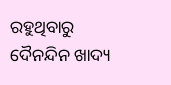ରହୁଥିବାରୁ ଦୈନନ୍ଦିନ ଖାଦ୍ୟ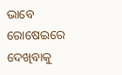ଭାବେ ରୋଷେଇରେ ଦେଖିବାକୁ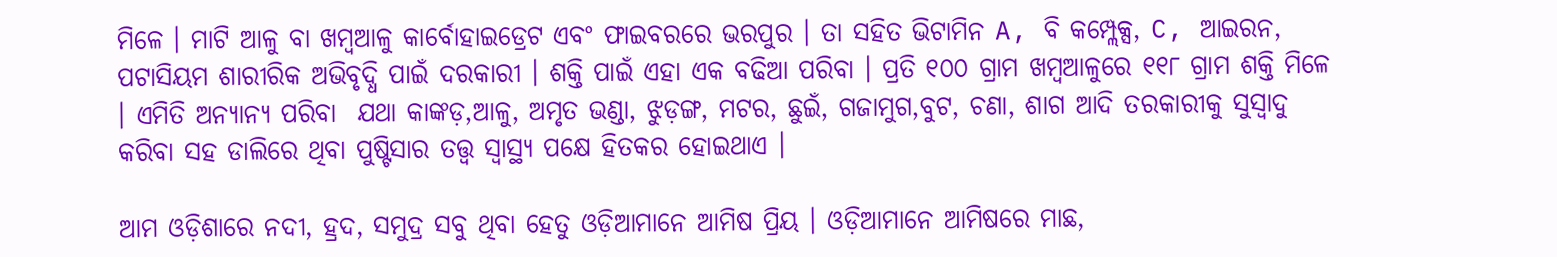ମିଳେ । ମାଟି ଆଳୁ ବା ଖମ୍ବଆଳୁ କାର୍ବୋହାଇଡ୍ରେଟ ଏବଂ ଫାଇବରରେ ଭରପୁର । ତା ସହିତ ଭିଟାମିନ A, ବି କମ୍ପ୍ଲେକ୍ସ, C, ଆଇରନ, ପଟାସିୟମ ଶାରୀରିକ ଅଭିବୃଦ୍ଧି ପାଇଁ ଦରକାରୀ । ଶକ୍ତି ପାଇଁ ଏହା ଏକ ବଢିଆ ପରିବା । ପ୍ରତି ୧୦୦ ଗ୍ରାମ ଖମ୍ବଆଳୁରେ ୧୧୮ ଗ୍ରାମ ଶକ୍ତି ମିଳେ । ଏମିତି ଅନ୍ୟାନ୍ୟ ପରିବା  ଯଥା କାଙ୍କଡ଼,ଆଳୁ, ଅମୃତ ଭଣ୍ଡା, ଝୁଡ଼ଙ୍ଗ, ମଟର, ଛୁଇଁ, ଗଜାମୁଗ,ବୁଟ, ଚଣା, ଶାଗ ଆଦି ତରକାରୀକୁ ସୁସ୍ବାଦୁ କରିବା ସହ ଡାଲିରେ ଥିବା ପୁଷ୍ଟିସାର ତତ୍ତ୍ଵ ସ୍ୱାସ୍ଥ୍ୟ ପକ୍ଷେ ହିତକର ହୋଇଥାଏ ।

ଆମ ଓଡ଼ିଶାରେ ନଦୀ, ହ୍ରଦ, ସମୁଦ୍ର ସବୁ ଥିବା ହେତୁ ଓଡ଼ିଆମାନେ ଆମିଷ ପ୍ରିୟ । ଓଡ଼ିଆମାନେ ଆମିଷରେ ମାଛ,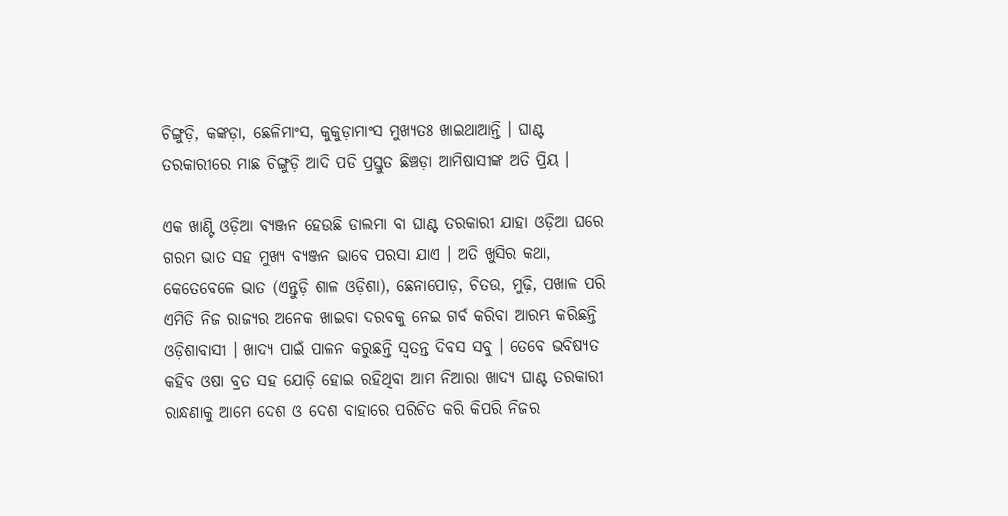ଚିଙ୍ଗୁଡ଼ି, କଙ୍କଡ଼ା, ଛେଳିମାଂସ, କୁକୁଡ଼ାମାଂସ ମୁଖ୍ୟତଃ ଖାଇଥାଆନ୍ତି । ଘାଣ୍ଟ ତରକାରୀରେ ମାଛ ଚିଙ୍ଗୁଡ଼ି ଆଦି ପଡି ପ୍ରସ୍ତୁତ ଛିଞ୍ଚଡ଼ା ଆମିଷାସୀଙ୍କ ଅତି ପ୍ରିୟ ।

ଏକ ଖାଣ୍ଟି ଓଡ଼ିଆ ବ୍ୟଞ୍ଜନ ହେଉଛି ଡାଲମା ବା ଘାଣ୍ଟ ତରକାରୀ ଯାହା ଓଡ଼ିଆ ଘରେ ଗରମ ଭାତ ସହ ମୁଖ୍ୟ ବ୍ୟଞ୍ଜନ ଭାବେ ପରସା ଯାଏ । ଅତି ଖୁସିର କଥା, କେତେବେଳେ ଭାତ (ଏନ୍ତୁଡ଼ି ଶାଳ ଓଡ଼ିଶା), ଛେନାପୋଡ଼, ଚିତଉ, ମୁଢ଼ି, ପଖାଳ ପରି ଏମିତି ନିଜ ରାଜ୍ୟର ଅନେକ ଖାଇବା ଦରବକୁ ନେଇ ଗର୍ବ କରିବା ଆରମ୍ଭ କରିଛନ୍ତି ଓଡ଼ିଶାବାସୀ । ଖାଦ୍ୟ ପାଇଁ ପାଳନ କରୁଛନ୍ତି ସ୍ବତନ୍ତ ଦିବସ ସବୁ । ତେବେ ଭବିଷ୍ୟତ କହିବ ଓଷା ବ୍ରତ ସହ ଯୋଡ଼ି ହୋଇ ରହିଥିବା ଆମ ନିଆରା ଖାଦ୍ୟ ଘାଣ୍ଟ ତରକାରୀ ରାନ୍ଧଣାକୁ ଆମେ ଦେଶ ଓ ଦେଶ ବାହାରେ ପରିଚିତ କରି କିପରି ନିଜର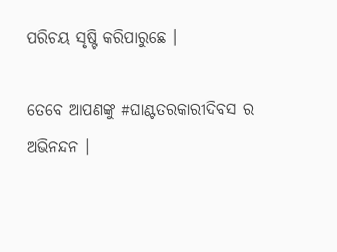ପରିଚୟ ସୃଷ୍ଟି କରିପାରୁଛେ ।

ତେବେ ଆପଣଙ୍କୁ #ଘାଣ୍ଟତରକାରୀଦିବସ ର ଅଭିନନ୍ଦନ ।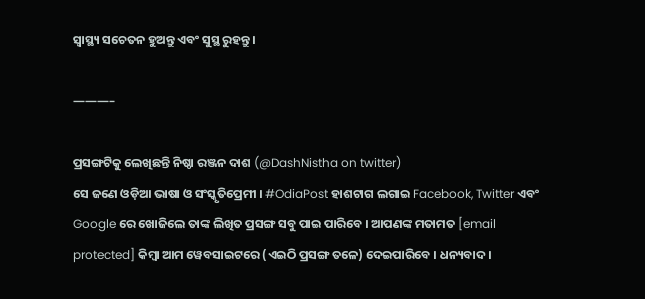ସ୍ବାସ୍ଥ୍ୟ ସଚେତନ ହୁଅନ୍ତୁ ଏବଂ ସୁସ୍ଥ ରୁହନ୍ତୁ ।

———–

ପ୍ରସଙ୍ଗଟିକୁ ଲେଖିଛନ୍ତି ନିଷ୍ଠା ରଞ୍ଜନ ଦାଶ (@DashNistha on twitter)
ସେ ଜଣେ ଓଡ଼ିଆ ଭାଷା ଓ ସଂସ୍କୃତିପ୍ରେମୀ । #OdiaPost ହାଶଟାଗ ଲଗାଇ Facebook, Twitter ଏବଂ Google ରେ ଖୋଜିଲେ ତାଙ୍କ ଲିଖିତ ପ୍ରସଙ୍ଗ ସବୁ ପାଇ ପାରିବେ । ଆପଣଙ୍କ ମତାମତ [email protected] କିମ୍ବା ଆମ ୱେବସାଇଟରେ (ଏଇଠି ପ୍ରସଙ୍ଗ ତଳେ) ଦେଇପାରିବେ । ଧନ୍ୟବାଦ ।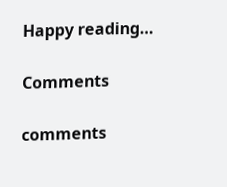Happy reading…

Comments

comments